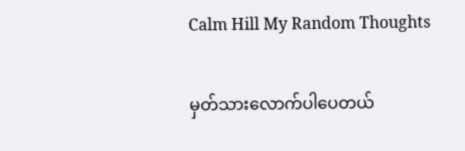Calm Hill My Random Thoughts

မှတ်သားလောက်ပါပေတယ်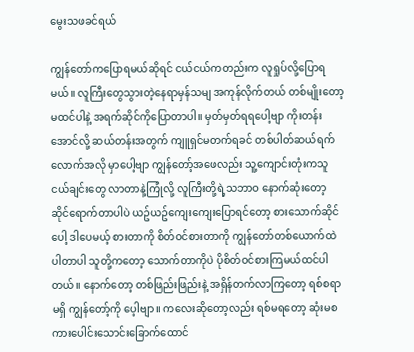မွေးသဖခင်ရယ်

ကျွန်တော်ကပြောရမယ်ဆိုရင် ငယ်ငယ်ကတည်းက လူရှုပ်လို့ပြောရမယ်။ လူကြီးတွေသွားတဲ့နေရာမှန်သမျ အကုန်လိုက်တယ် တစ်မျိုးတော့မထင်ပါနဲ့ အရက်ဆိုင်ကိုပြောတာပါ။ မှတ်မှတ်ရရပေါ့ဗျာ ကိုးတန်းအောင်လို့ ဆယ်တန်းအတွက် ကျူရှင်မတက်ရခင် တစ်ပါတ်ဆယ်ရက်လောက်အလို မှာပေါ့ဗျာ ကျွန်တော့်အဖေလည်း သူ့ကျောင်းတုံးကသူငယ်ချင်းတွေ လာတာနဲ့ကြုံလို့ လူကြီးတို့ရဲ့သဘာဝ နောက်ဆုံးတော့ ဆိုင်ရောက်တာပါပဲ ယဥ်ယဥ်ကျေးကျေးပြောရင်တော့ စားသောက်ဆိုင်ပေါ့ ဒါပေမယ့် စားတာကို စိတ်ဝင်စားတာကို ကျွန်တော်တစ်ယောက်ထဲပါတာပါ သူတို့ကတော့ သောက်တာကိုပဲ ပိုစိတ်ဝင်စားကြမယ်ထင်ပါတယ်။ နောက်တော့ တစ်ဖြည်းဖြည်းနဲ့ အရှိန်တက်လာကြတော့ ရစ်စရာမရှိ ကျွန်တော့်ကို ပေ့ါဗျာ။ ကလေးဆိုတော့လည်း ရစ်မရတော့ ဆုံးမစကားပေါင်းသောင်းခြောက်ထောင်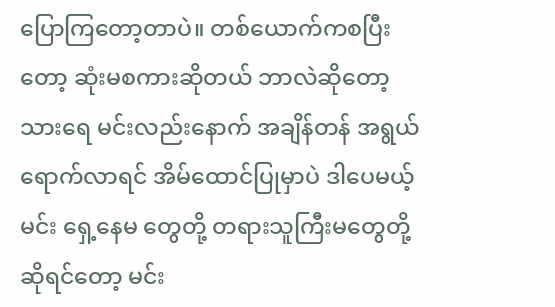ပြောကြတော့တာပဲ။ တစ်ယောက်ကစပြီးတော့ ဆုံးမစကားဆိုတယ် ဘာလဲဆိုတော့ သားရေ မင်းလည်းနောက် အချိန်တန် အရွယ်ရောက်လာရင် အိမ်ထောင်ပြုမှာပဲ ဒါပေမယ့် မင်း ရှေ့နေမ တွေတို့ တရားသူကြီးမတွေတို့ ဆိုရင်တော့ မင်း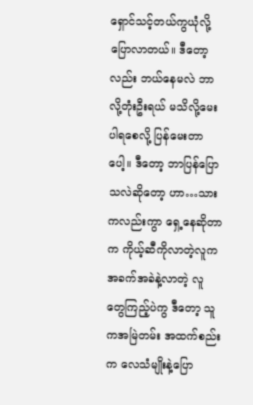ရှောင်သင့်တယ်ကွယုံလို့ ပြောလာတယ်။ ဒီတော့လည်း ဘယ်နေမလဲ ဘာလို့တုံးဦးရယ် မသိလို့မေးပါရစေလို့ ပြန်မေးတာပေါ့။ ဒီတော့ ဘာပြန်ပြောသလဲဆိုတော့ ဟာ…သားကလည်းကွာ ရှေ့နေဆိုတာက ကိုယ့်ဆီကိုလာတဲ့လူက အခက်အခဲနဲ့လာတဲ့ လူတွေကြည့်ပဲကွ ဒီတော့ သူကအမြဲတမ်း အထက်စည်းက လေသံမျိုးနဲ့ပြော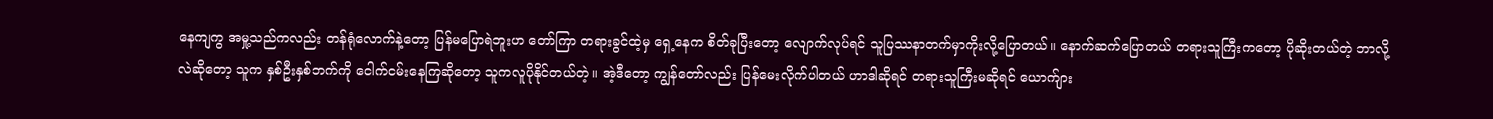နေကျကွ အမှု့သည်ကလည်း တန်ရုံလောက်နဲ့တော့ ပြန်မပြောရဲဘူးဟ တော်ကြာ တရားခွင်ထဲ့မှ ရှေ့နေက စိတ်ခုပြီးတော့ လျောက်လုပ်ရင် သူပြဿနာတက်မှာကိုးလို့ပြောတယ်။ နောက်ဆက်ပြောတယ် တရားသူကြီးကတော့ ပိုဆိုးတယ်တဲ့ ဘာလို့လဲဆိုတော့ သူက နှစ်ဦးနှစ်ဘက်ကို ငေါက်ငမ်းနေကြဆိုတော့ သူကလူပိုနိုင်တယ်တဲ့။ အဲ့ဒီတော့ ကျွန်တော်လည်း ပြန်မေးလိုက်ပါတယ် ဟာဒါဆိုရင် တရားသူကြီးမဆိုရင် ယောက်ျား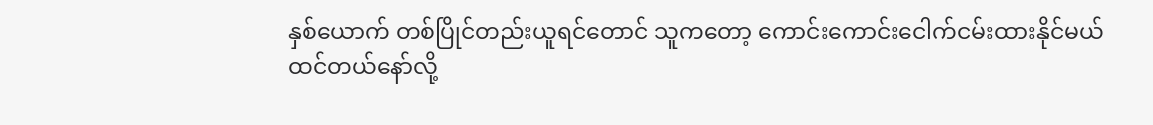နှစ်ယောက် တစ်ပြိုင်တည်းယူရင်တောင် သူကတော့ ကောင်းကောင်းငေါက်ငမ်းထားနိုင်မယ် ထင်တယ်နော်လို့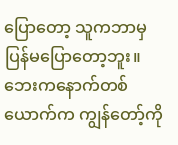ပြောတော့ သူကဘာမှပြန်မပြောတော့ဘူး။ ဘေးကနောက်တစ်ယောက်က ကျွန်တော့်ကို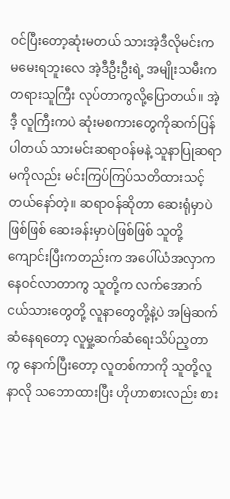ဝင်ပြီးတော့ဆုံးမတယ် သားအဲ့ဒီလိုမင်းက မမေးရဘူးလေ အဲ့ဒီဦးဦးရဲ့ အမျိုးသမီးက တရားသူကြီး လုပ်တာကွလို့ပြောတယ်။ အဲ့ဒီ့ လူကြီးကပဲ ဆုံးမစကားတွေကိုဆက်ပြန်ပါတယ် သားမင်းဆရာဝန်မနဲ့ သူနာပြုဆရာမကိုလည်း မင်းကြပ်ကြပ်သတိထားသင့်တယ်နော်တဲ့။ ဆရာဝန်ဆိုတာ ဆေးရုံမှာပဲဖြစ်ဖြစ် ဆေးခန်းမှာပဲဖြစ်ဖြစ် သူတို့ကျောင်းပြီးကတည်းက အပေါ်ယံအလှာကနေဝင်လာတာကွ သူတို့က လက်အောက်ငယ်သားတွေတို့ လူနာတွေတို့နဲ့ပဲ အမြဲဆက်ဆံနေရတော့ လူမှု့ဆက်ဆံရေးသိပ်ည့တာကွ နောက်ပြီးတော့ လူတစ်ကာကို သူတို့လူနာလို သဘောထားပြီး ဟိုဟာစားလည်း စား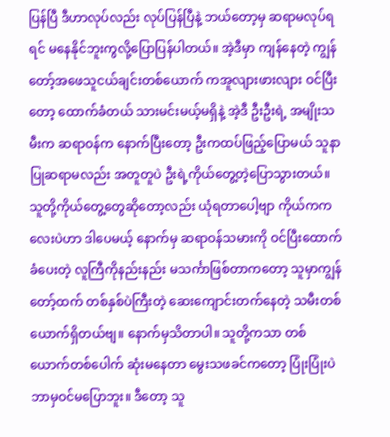ပြန်ပြီ ဒီဟာလုပ်လည်း လုပ်ပြန်ပြီနဲ့ ဘယ်တော့မှ ဆရာမလုပ်ရရင် မနေနိုင်ဘူးကွလို့ပြောပြန်ပါတယ်။ အဲ့ဒီမှာ ကျန်နေတဲ့ ကျွန်တော့်အဖေသူငယ်ချင်းတစ်ယောက် ကအူလျားဖားလျား ဝင်ပြီးတော့ ထောက်ခံတယ် သားမင်းမယ့်မရှိနဲ့ အဲ့ဒီ ဦးဦးရဲ့ အမျိုးသမီးက ဆရာဝန်က နောက်ပြီးတော့ ဦးကထပ်ဖြည့်ပြောမယ် သူနာပြုဆရာမလည်း အတူတူပဲ ဦးရဲ့ကိုယ်တွေ့တဲ့ပြောသွားတယ်။ သူတို့ကိုယ်တွေ့တွေဆိုတော့လည်း ယုံရတာပေါ့ဗျာ ကိုယ်ကကလေးပဲဟာ ဒါပေမယ့် နောက်မှ ဆရာဝန်သမားကို ဝင်ပြီးထောက်ခံပေးတဲ့ လူကြီကိုနည်းနည်း မသင်္ကာဖြစ်တာကတော့ သူမှာကျွန်တော့်ထက် တစ်နှစ်ပဲကြီးတဲ့ ဆေးကျောင်းတက်နေတဲ့ သမီးတစ်ယောက်ရှိတယ်ဗျ။ နောက်မှသိတာပါ။ သူတို့ကသာ တစ်ယောက်တစ်ပေါက် ဆုံးမနေတာ မွေးသဖခင်ကတော့ ပြုံးပြုံးပဲ ဘာမှဝင်မပြောဘူး။ ဒီတော့ သူ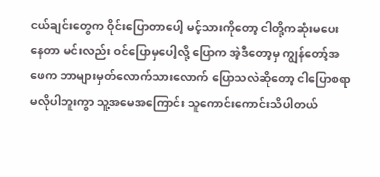ငယ်ချင်းတွေက ဝိုင်းပြောတာပေါ့ မင့်သားကိုတော့ ငါတို့ကဆုံးမပေးနေတာ မင်းလည်း ဝင်ပြောမှပေါ့လို့ ပြောက အဲ့ဒီတော့မှ ကျွန်တော့်အဖေက ဘာများမှတ်လောက်သားလောက် ပြောသလဲဆိုတော့ ငါပြောစရာမလိုပါဘူးကွာ သူ့အမေအကြောင်း သူကောင်းကောင်းသိပါတယ်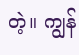တဲ့။ ကျွန်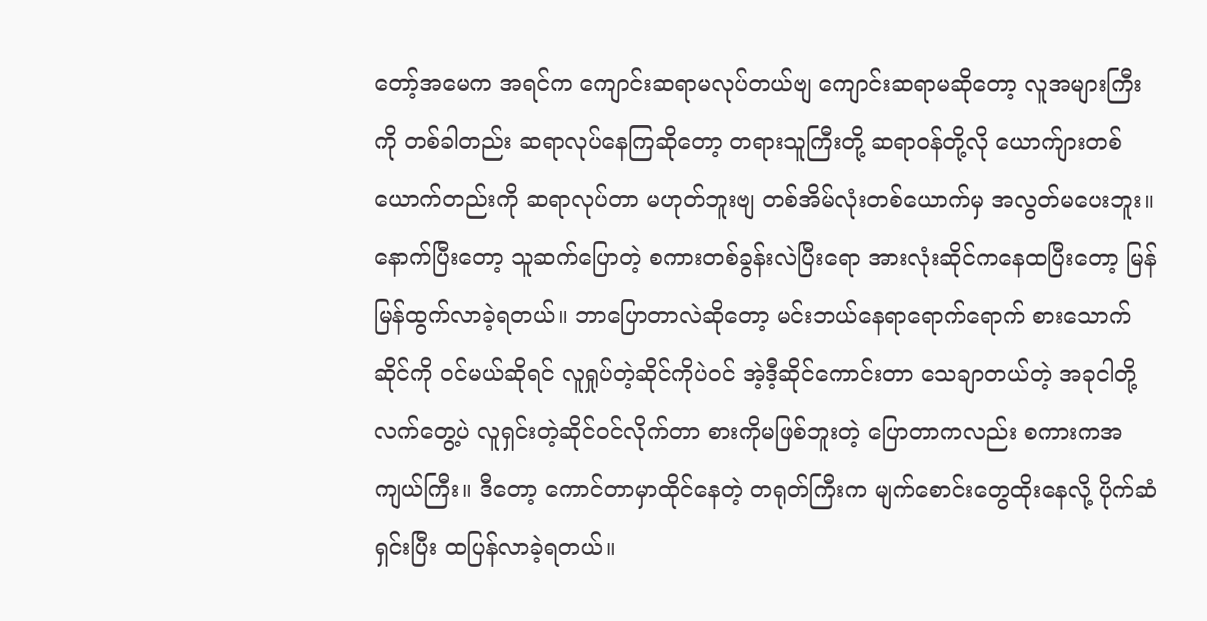တော့်အမေက အရင်က ကျောင်းဆရာမလုပ်တယ်ဗျ ကျောင်းဆရာမဆိုတော့ လူအများကြီးကို တစ်ခါတည်း ဆရာလုပ်နေကြဆိုတော့ တရားသူကြီးတို့ ဆရာဝန်တို့လို ယောက်ျားတစ်ယောက်တည်းကို ဆရာလုပ်တာ မဟုတ်ဘူးဗျ တစ်အိမ်လုံးတစ်ယောက်မှ အလွတ်မပေးဘူး။ နောက်ပြီးတော့ သူဆက်ပြောတဲ့ စကားတစ်ခွန်းလဲပြီးရော အားလုံးဆိုင်ကနေထပြီးတော့ မြန်မြန်ထွက်လာခဲ့ရတယ်။ ဘာပြောတာလဲဆိုတော့ မင်းဘယ်နေရာရောက်ရောက် စားသောက်ဆိုင်ကို ဝင်မယ်ဆိုရင် လူရှုပ်တဲ့ဆိုင်ကိုပဲဝင် အဲ့ဒီ့ဆိုင်ကောင်းတာ သေချာတယ်တဲ့ အခုငါတို့လက်တွေ့ပဲ လူရှင်းတဲ့ဆိုင်ဝင်လိုက်တာ စားကိုမဖြစ်ဘူးတဲ့ ပြောတာကလည်း စကားကအကျယ်ကြီး။ ဒီတော့ ကောင်တာမှာထိုင်နေတဲ့ တရုတ်ကြီးက မျက်စောင်းတွေထိုးနေလို့ ပိုက်ဆံရှင်းပြီး ထပြန်လာခဲ့ရတယ်။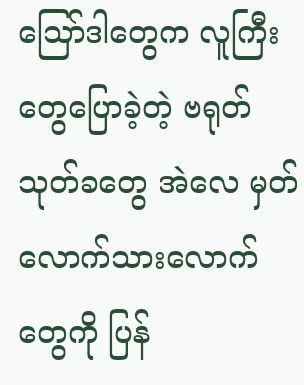သြော်ဒါတွေက လူကြီးတွေပြောခဲ့တဲ့ ဗရုတ်သုတ်ခတွေ အဲလေ မှတ်လောက်သားလောက်တွေကို ပြန်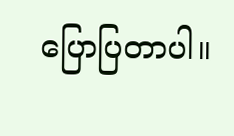ပြောပြတာပါ။